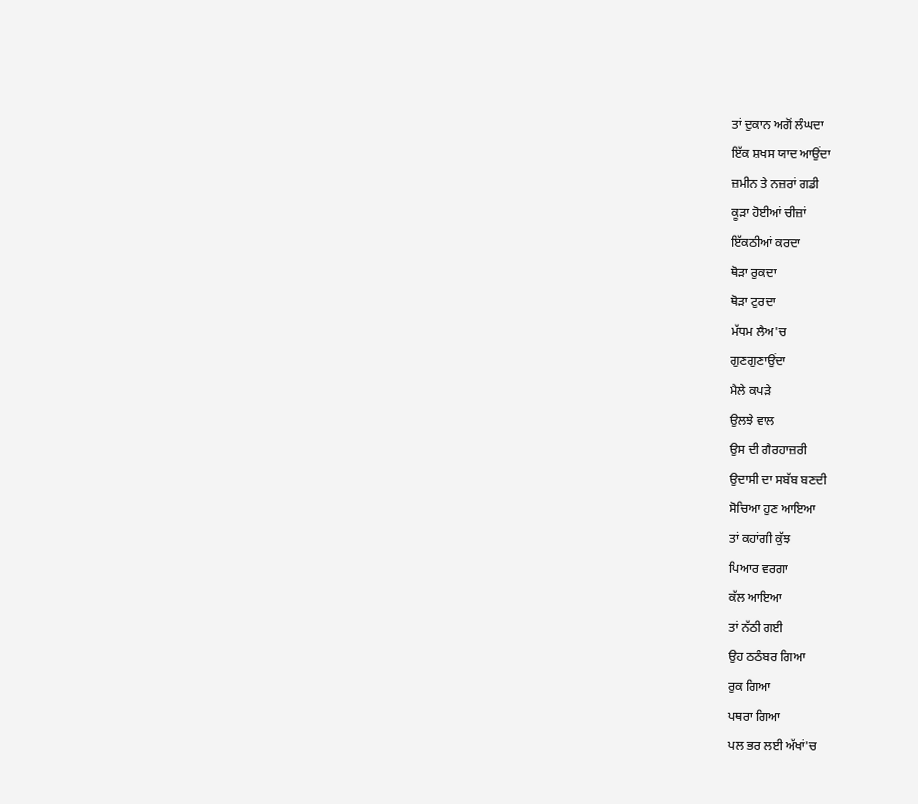ਤਾਂ ਦੁਕਾਨ ਅਗੋਂ ਲੰਘਦਾ
ਇੱਕ ਸ਼ਖਸ ਯਾਦ ਆਉਂਦਾ
ਜ਼ਮੀਨ ਤੇ ਨਜ਼ਰਾਂ ਗਡੀ
ਕੂੜਾ ਹੋਈਆਂ ਚੀਜ਼ਾਂ
ਇੱਕਠੀਆਂ ਕਰਦਾ
ਥੋੜਾ ਰੁਕਦਾ
ਥੋੜਾ ਟੁਰਦਾ
ਮੱਧਮ ਲੈਅ'ਚ
ਗੁਣਗੁਣਾਉਂਦਾ
ਮੈਲੇ ਕਪੜੇ
ਉਲਝੇ ਵਾਲ
ਉਸ ਦੀ ਗੈਰਹਾਜ਼ਰੀ
ਉਦਾਸੀ ਦਾ ਸਬੱਬ ਬਣਦੀ
ਸੋਚਿਆ ਹੁਣ ਆਇਆ
ਤਾਂ ਕਹਾਂਗੀ ਕੁੱਝ
ਪਿਆਰ ਵਰਗਾ
ਕੱਲ ਆਇਆ
ਤਾਂ ਨੱਠੀ ਗਈ
ਉਹ ਠਠੰਬਰ ਗਿਆ
ਰੁਕ ਗਿਆ
ਪਥਰਾ ਗਿਆ
ਪਲ ਭਰ ਲਈ ਅੱਖਾਂ'ਚ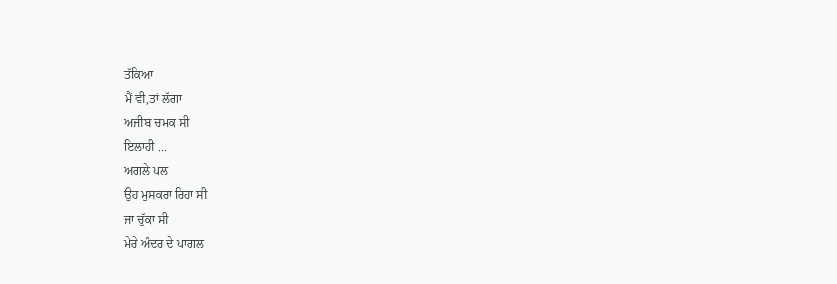ਤੱਕਿਆ
ਮੈਂ ਵੀ,ਤਾਂ ਲੱਗਾ
ਅਜੀਬ ਚਮਕ ਸੀ
ਇਲਾਹੀ ...
ਅਗਲੇ ਪਲ
ਉਹ ਮੁਸਕਰਾ ਰਿਹਾ ਸੀ
ਜਾ ਚੁੱਕਾ ਸੀ
ਮੇਰੇ ਅੰਦਰ ਦੇ ਪਾਗਲ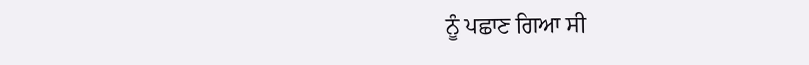ਨੂੰ ਪਛਾਣ ਗਿਆ ਸੀ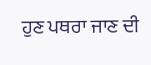ਹੁਣ ਪਥਰਾ ਜਾਣ ਦੀ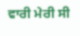ਵਾਰੀ ਮੇਰੀ ਸੀ